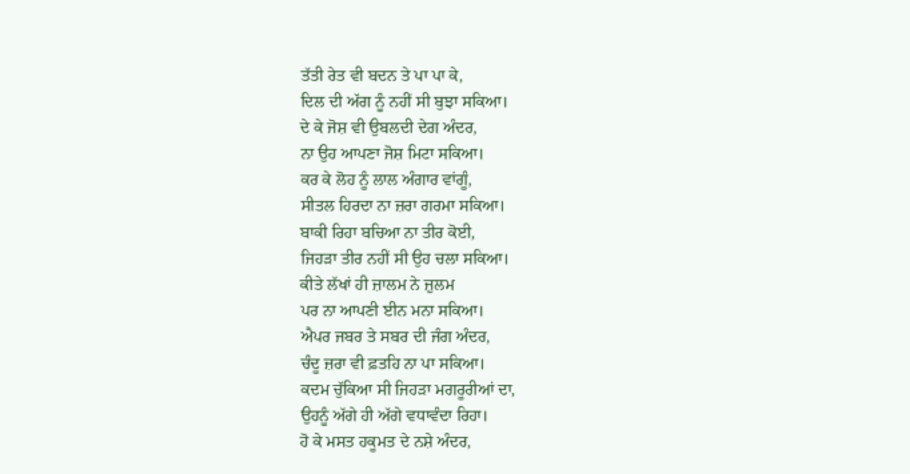ਤੱਤੀ ਰੇਤ ਵੀ ਬਦਨ ਤੇ ਪਾ ਪਾ ਕੇ,
ਦਿਲ ਦੀ ਅੱਗ ਨੂੰ ਨਹੀਂ ਸੀ ਬੁਝਾ ਸਕਿਆ।
ਦੇ ਕੇ ਜੋਸ਼ ਵੀ ਉਬਲਦੀ ਦੇਗ ਅੰਦਰ,
ਨਾ ਉਹ ਆਪਣਾ ਜੋਸ਼ ਮਿਟਾ ਸਕਿਆ।
ਕਰ ਕੇ ਲੋਹ ਨੂੰ ਲਾਲ ਅੰਗਾਰ ਵਾਂਗੂੰ,
ਸੀਤਲ ਹਿਰਦਾ ਨਾ ਜ਼ਰਾ ਗਰਮਾ ਸਕਿਆ।
ਬਾਕੀ ਰਿਹਾ ਬਚਿਆ ਨਾ ਤੀਰ ਕੋਈ,
ਜਿਹੜਾ ਤੀਰ ਨਹੀਂ ਸੀ ਉਹ ਚਲਾ ਸਕਿਆ।
ਕੀਤੇ ਲੱਖਾਂ ਹੀ ਜ਼ਾਲਮ ਨੇ ਜ਼ੁਲਮ
ਪਰ ਨਾ ਆਪਣੀ ਈਨ ਮਨਾ ਸਕਿਆ।
ਐਪਰ ਜਬਰ ਤੇ ਸਬਰ ਦੀ ਜੰਗ ਅੰਦਰ,
ਚੰਦੂ ਜ਼ਰਾ ਵੀ ਫ਼ਤਹਿ ਨਾ ਪਾ ਸਕਿਆ।
ਕਦਮ ਚੁੱਕਿਆ ਸੀ ਜਿਹੜਾ ਮਗਰੂਰੀਆਂ ਦਾ,
ਉਹਨੂੰ ਅੱਗੇ ਹੀ ਅੱਗੇ ਵਧਾਵੰਦਾ ਰਿਹਾ।
ਹੋ ਕੇ ਮਸਤ ਹਕੂਮਤ ਦੇ ਨਸ਼ੇ ਅੰਦਰ,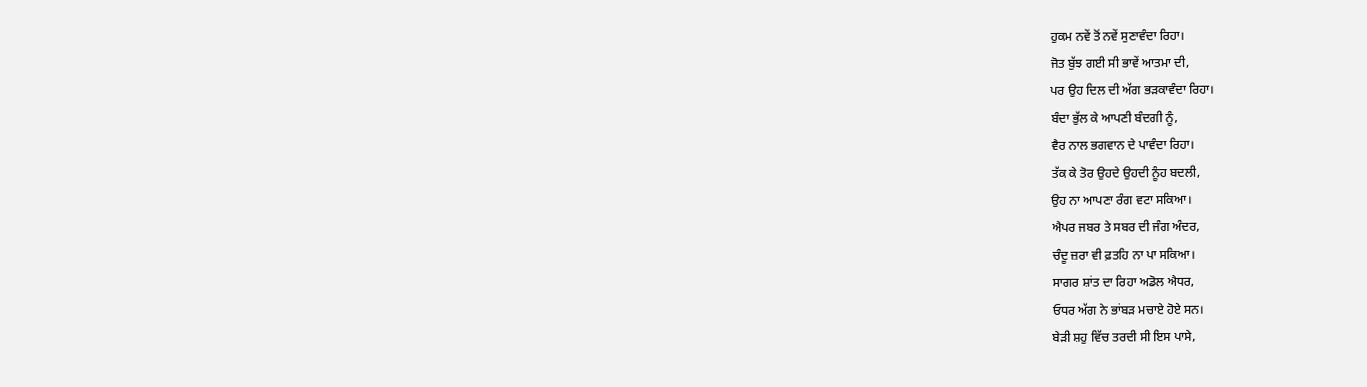ਹੁਕਮ ਨਵੇਂ ਤੋਂ ਨਵੇਂ ਸੁਣਾਵੰਦਾ ਰਿਹਾ।
ਜੋਤ ਬੁੱਝ ਗਈ ਸੀ ਭਾਵੇਂ ਆਤਮਾ ਦੀ,
ਪਰ ਉਹ ਦਿਲ ਦੀ ਅੱਗ ਭੜਕਾਵੰਦਾ ਰਿਹਾ।
ਬੰਦਾ ਭੁੱਲ ਕੇ ਆਪਣੀ ਬੰਦਗੀ ਨੂੰ,
ਵੈਰ ਨਾਲ ਭਗਵਾਨ ਦੇ ਪਾਵੰਦਾ ਰਿਹਾ।
ਤੱਕ ਕੇ ਤੋਰ ਉਹਦੇ ਉਹਦੀ ਨੂੰਹ ਬਦਲੀ,
ਉਹ ਨਾ ਆਪਣਾ ਰੰਗ ਵਟਾ ਸਕਿਆ।
ਐਪਰ ਜਬਰ ਤੇ ਸਬਰ ਦੀ ਜੰਗ ਅੰਦਰ,
ਚੰਦੂ ਜ਼ਰਾ ਵੀ ਫ਼ਤਹਿ ਨਾ ਪਾ ਸਕਿਆ।
ਸਾਗਰ ਸ਼ਾਂਤ ਦਾ ਰਿਹਾ ਅਡੋਲ ਐਧਰ,
ਓਧਰ ਅੱਗ ਨੇ ਭਾਂਬੜ ਮਚਾਏ ਹੋਏ ਸਨ।
ਬੇੜੀ ਸ਼ਹੁ ਵਿੱਚ ਤਰਦੀ ਸੀ ਇਸ ਪਾਸੇ,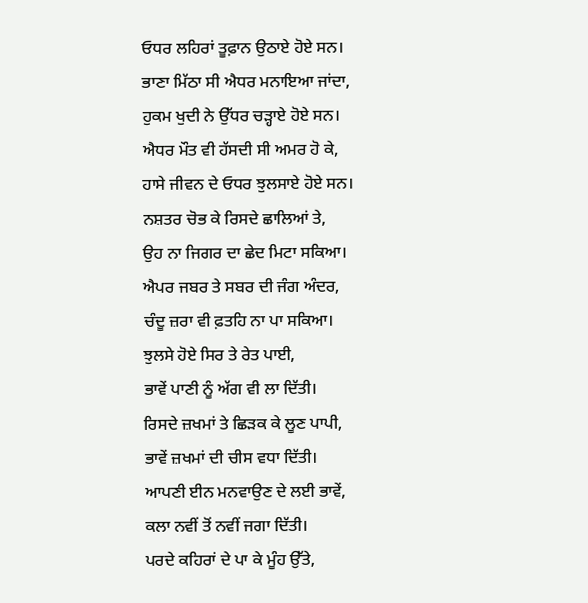ਓਧਰ ਲਹਿਰਾਂ ਤੂਫ਼ਾਨ ਉਠਾਏ ਹੋਏ ਸਨ।
ਭਾਣਾ ਮਿੱਠਾ ਸੀ ਐਧਰ ਮਨਾਇਆ ਜਾਂਦਾ,
ਹੁਕਮ ਖੁਦੀ ਨੇ ਉੱਧਰ ਚੜ੍ਹਾਏ ਹੋਏ ਸਨ।
ਐਧਰ ਮੌਤ ਵੀ ਹੱਸਦੀ ਸੀ ਅਮਰ ਹੋ ਕੇ,
ਹਾਸੇ ਜੀਵਨ ਦੇ ਓਧਰ ਝੁਲਸਾਏ ਹੋਏ ਸਨ।
ਨਸ਼ਤਰ ਚੋਭ ਕੇ ਰਿਸਦੇ ਛਾਲਿਆਂ ਤੇ,
ਉਹ ਨਾ ਜਿਗਰ ਦਾ ਛੇਦ ਮਿਟਾ ਸਕਿਆ।
ਐਪਰ ਜਬਰ ਤੇ ਸਬਰ ਦੀ ਜੰਗ ਅੰਦਰ,
ਚੰਦੂ ਜ਼ਰਾ ਵੀ ਫ਼ਤਹਿ ਨਾ ਪਾ ਸਕਿਆ।
ਝੁਲਸੇ ਹੋਏ ਸਿਰ ਤੇ ਰੇਤ ਪਾਈ,
ਭਾਵੇਂ ਪਾਣੀ ਨੂੰ ਅੱਗ ਵੀ ਲਾ ਦਿੱਤੀ।
ਰਿਸਦੇ ਜ਼ਖਮਾਂ ਤੇ ਛਿੜਕ ਕੇ ਲੂਣ ਪਾਪੀ,
ਭਾਵੇਂ ਜ਼ਖਮਾਂ ਦੀ ਚੀਸ ਵਧਾ ਦਿੱਤੀ।
ਆਪਣੀ ਈਨ ਮਨਵਾਉਣ ਦੇ ਲਈ ਭਾਵੇਂ,
ਕਲਾ ਨਵੀਂ ਤੋਂ ਨਵੀਂ ਜਗਾ ਦਿੱਤੀ।
ਪਰਦੇ ਕਹਿਰਾਂ ਦੇ ਪਾ ਕੇ ਮੂੰਹ ਉੱਤੇ,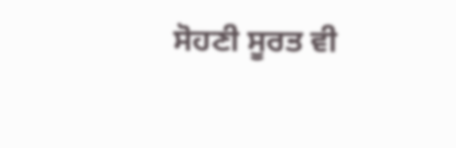ਸੋਹਣੀ ਸੂਰਤ ਵੀ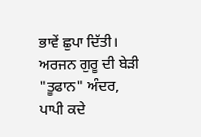ਭਾਵੇਂ ਛੁਪਾ ਦਿੱਤੀ।
ਅਰਜਨ ਗੁਰੂ ਦੀ ਬੇੜੀ "ਤੂਫਾਨ" ਅੰਦਰ,
ਪਾਪੀ ਕਦੇ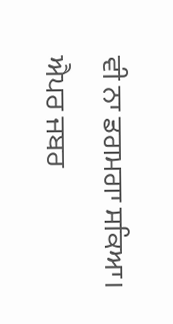ਵੀ ਨਾ ਡਗਮਗਾ ਸਕਿਆ।
ਐਪਰ ਜਬਰ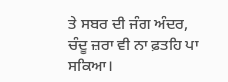ਤੇ ਸਬਰ ਦੀ ਜੰਗ ਅੰਦਰ,
ਚੰਦੂ ਜ਼ਰਾ ਵੀ ਨਾ ਫ਼ਤਹਿ ਪਾ ਸਕਿਆ।